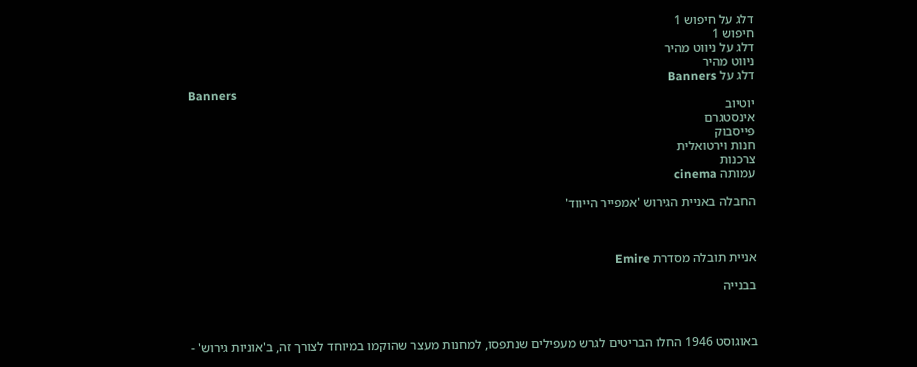דלג על חיפוש 1
חיפוש 1
דלג על ניווט מהיר
ניווט מהיר
דלג על Banners
Banners
יוטיוב
אינסטגרם
פייסבוק
חנות וירטואלית
צרכנות
עמותה cinema

החבלה באניית הגירוש 'אמפייר הייווד'



אניית תובלה מסדרת Emire

בבנייה



באוגוסט 1946 החלו הבריטים לגרש מעפילים שנתפסו, למחנות מעצר שהוקמו במיוחד לצורך זה, ב'אוניות גירוש' -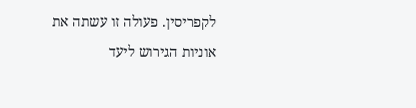לקפריסין. פעולה זו עשתה את אוניות הגירוש ליעד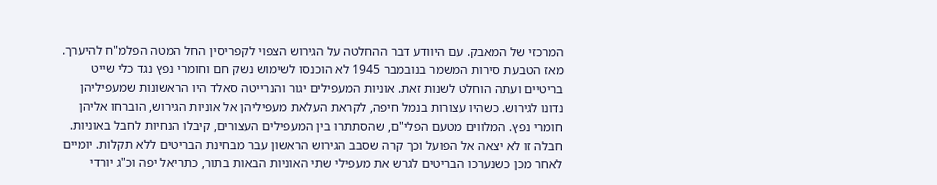המרכזי של המאבק. עם היוודע דבר ההחלטה על הגירוש הצפוי לקפריסין החל המטה הפלמ"ח להיערך. מאז הטבעת סירות המשמר בנובמבר 1945 לא הוכנסו לשימוש נשק חם וחומרי נפץ נגד כלי שייט בריטיים ועתה הוחלט לשנות זאת. אוניות המעפילים יגור והנרייטה סאלד היו הראשונות שמעפיליהן נדונו לגירוש. כשהיו עצורות בנמל חיפה, לקראת העלאת מעפיליהן אל אוניות הגירוש, הוברחו אליהן חומרי נפץ. המלווים מטעם הפלי"ם, שהסתתרו בין המעפילים העצורים, קיבלו הנחיות לחבל באוניות. חבלה זו לא יצאה אל הפועל וכך קרה שסבב הגירוש הראשון עבר מבחינת הבריטים ללא תקלות. יומיים לאחר מכן כשנערכו הבריטים לגרש את מעפילי שתי האוניות הבאות בתור, כתריאל יפה וכ"ג יורדי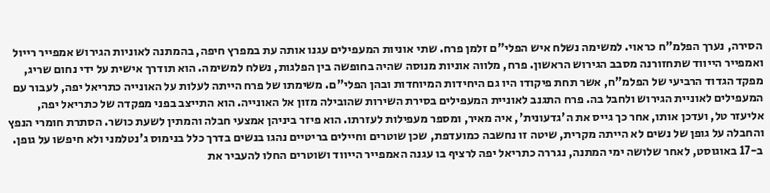הסירה, נערך הפלמ"ח כראוי. למשימה נשלח איש הפלי"ם זלמן פרח. שתי אוניות המעפילים עגנו אותה עת במפרץ חיפה, בהמתנה לאוניות הגירוש אמפייר רייול ואמפייר הייווד שתחזורנה מסבב הגירוש הראשון. פרח, מלווה אוניות מנוסה שהיה בחופשה בין הפלגות, נשלח למשימה. הוא תודרך אישית על ידי נחום שריג, מפקד הגדוד הרביעי של הפלמ"ח, אשר תחת פיקודו היו גם היחידות המיוחדות ובהן הפלי"ם. משימתו של פרח הייתה לעלות על האונייה כתריאל יפה, לעבור עם המעפילים לאוניית הגירוש ולחבל בה. פרח התגנב לאוניית המעפילים בסירת השירות שהובילה מזון אל האונייה. הוא התייצב בפני מפקדה של כתריאל יפה, אליעזר טל, ועדכן אותו, אחר כך גייס את ה'גדעונית', איה מאיר, ומספר מעפילות לעזרתו. הוא פיזר ביניהן אמצעי חבלה והמתין לשעת כושר. הסתרת חומרי הנפץ והחבלה על גופן של נשים לא הייתה מקרית, שיטה זו נחשבה כמועדפת, שכן שוטרים וחיילים בריטיים נהגו בנשים בדרך כלל בנימוס ג'נטלמני ולא חיפשו על גופן. ב-17 באוגוסט, לאחר שלושה ימי המתנה, נגררה כתריאל יפה לרציף בו עגנה האמפייר הייווד ושוטרים החלו להעביר את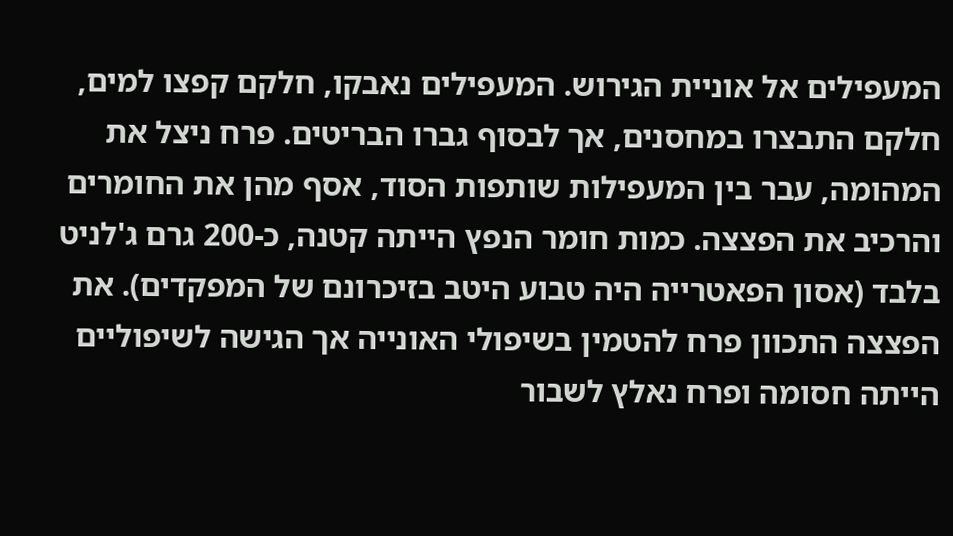המעפילים אל אוניית הגירוש. המעפילים נאבקו, חלקם קפצו למים, חלקם התבצרו במחסנים, אך לבסוף גברו הבריטים. פרח ניצל את המהומה, עבר בין המעפילות שותפות הסוד, אסף מהן את החומרים והרכיב את הפצצה. כמות חומר הנפץ הייתה קטנה, כ-200 גרם ג'לניט בלבד (אסון הפאטרייה היה טבוע היטב בזיכרונם של המפקדים). את הפצצה התכוון פרח להטמין בשיפולי האונייה אך הגישה לשיפוליים הייתה חסומה ופרח נאלץ לשבור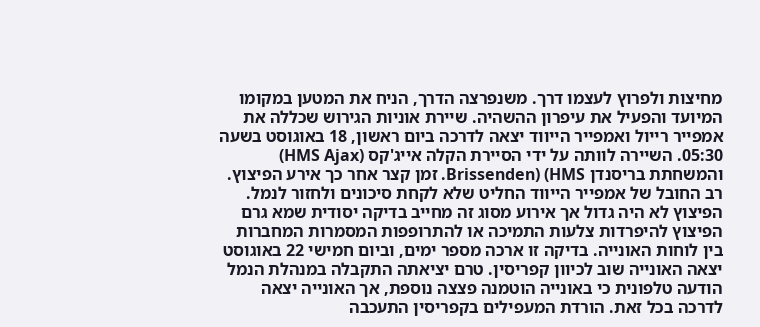מחיצות ולפרוץ לעצמו דרך. משנפרצה הדרך, הניח את המטען במקומו המיועד והפעיל את עיפרון ההשהיה. שיירת אוניות הגירוש שכללה את אמפייר רייול ואמפייר הייווד יצאה לדרכה ביום ראשון, 18 באוגוסט בשעה 05:30. השיירה לוותה על ידי הסיירת הקלה אייג'קס (HMS Ajax) והמשחתת בריסנדן Brissenden) (HMS. זמן קצר אחר כך אירע הפיצוץ. רב החובל של אמפייר הייווד החליט שלא לקחת סיכונים ולחזור לנמל. הפיצוץ לא היה גדול אך אירוע מסוג זה מחייב בדיקה יסודית שמא גרם הפיצוץ להיפרדות צלעות התמיכה או להתרופפות המסמרות המחברות בין לוחות האונייה. בדיקה זו ארכה מספר ימים, וביום חמישי 22 באוגוסט יצאה האונייה שוב לכיוון קפריסין. טרם יציאתה התקבלה במנהלת הנמל הודעה טלפונית כי באונייה הוטמנה פצצה נוספת, אך האונייה יצאה לדרכה בכל זאת. הורדת המעפילים בקפריסין התעכבה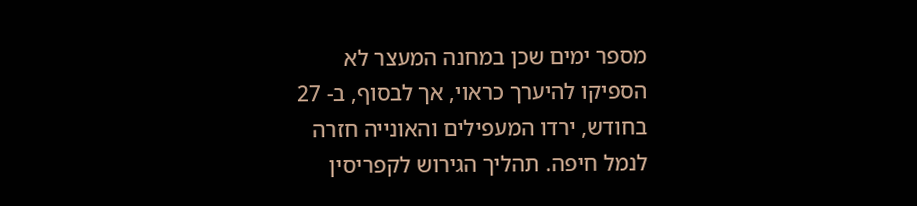מספר ימים שכן במחנה המעצר לא הספיקו להיערך כראוי, אך לבסוף, ב- 27 בחודש, ירדו המעפילים והאונייה חזרה לנמל חיפה. תהליך הגירוש לקפריסין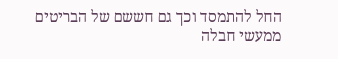החל להתמסד וכך גם חששם של הבריטים ממעשי חבלה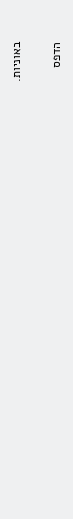באוניות.

הדפס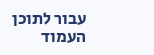עבור לתוכן העמוד